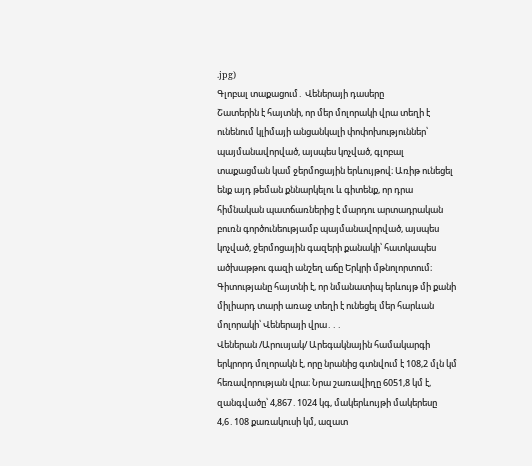.jpg)
Գլոբալ տաքացում․ Վեներայի դասերը
Շատերին է հայտնի, որ մեր մոլորակի վրա տեղի է ունենում կլիմայի անցանկալի փոփոխություններ՝ պայմանավորված, այսպես կոչված, գլոբալ տաքացման կամ ջերմոցային երևույթով։ Առիթ ունեցել ենք այդ թեման քննարկելու և գիտենք, որ դրա հիմնական պատճառներից է մարդու արտադրական բուռն գործունեությամբ պայմանավորված, այսպես կոչված, ջերմոցային գազերի քանակի՝ հատկապես ածխաթթու գազի անշեղ աճը Երկրի մթնոլորտում։
Գիտությանը հայտնի է, որ նմանատիպ երևույթ մի քանի միլիարդ տարի առաջ տեղի է ունեցել մեր հարևան մոլորակի՝ Վեներայի վրա․․․
Վեներան /Արուսյակ/ Արեգակնային համակարգի երկրորդ մոլորակն է, որը նրանից գտնվում է 108,2 մլն կմ հեռավորության վրա։ Նրա շառավիղը 6051,8 կմ է, զանգվածը՝ 4,867․1024 կգ, մակերևույթի մակերեսը 4,6․108 քառակուսի կմ, ազատ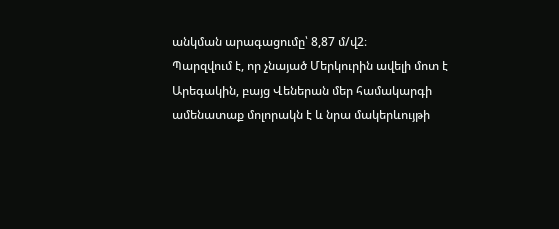անկման արագացումը՝ 8,87 մ/վ2։
Պարզվում է, որ չնայած Մերկուրին ավելի մոտ է Արեգակին, բայց Վեներան մեր համակարգի ամենատաք մոլորակն է և նրա մակերևույթի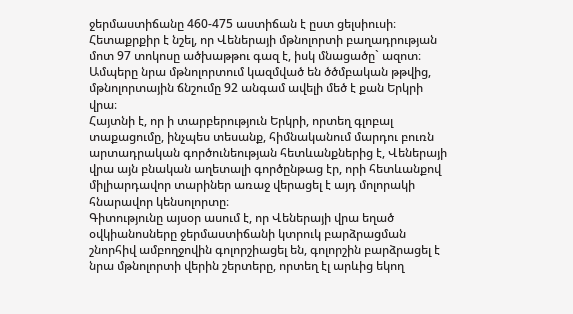ջերմաստիճանը 460-475 աստիճան է ըստ ցելսիուսի։ Հետաքրքիր է նշել, որ Վեներայի մթնոլորտի բաղադրության մոտ 97 տոկոսը ածխաթթու գազ է, իսկ մնացածը` ազոտ։ Ամպերը նրա մթնոլորտում կազմված են ծծմբական թթվից, մթնոլորտային ճնշումը 92 անգամ ավելի մեծ է քան Երկրի վրա։
Հայտնի է, որ ի տարբերություն Երկրի, որտեղ գլոբալ տաքացումը, ինչպես տեսանք, հիմնականում մարդու բուռն արտադրական գործունեության հետևանքներից է, Վեներայի վրա այն բնական աղետալի գործընթաց էր, որի հետևանքով միլիարդավոր տարիներ առաջ վերացել է այդ մոլորակի հնարավոր կենսոլորտը։
Գիտությունը այսօր ասում է, որ Վեներայի վրա եղած օվկիանոսները ջերմաստիճանի կտրուկ բարձրացման շնորհիվ ամբողջովին գոլորշիացել են, գոլորշին բարձրացել է նրա մթնոլորտի վերին շերտերը, որտեղ էլ արևից եկող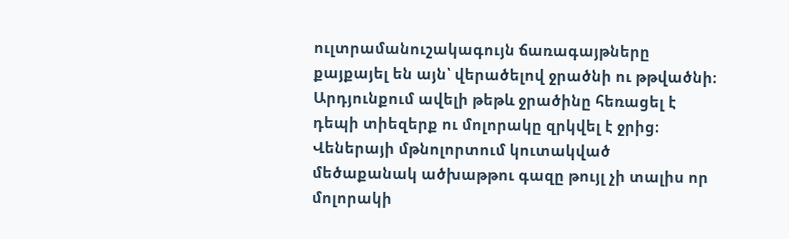ուլտրամանուշակագույն ճառագայթները քայքայել են այն՝ վերածելով ջրածնի ու թթվածնի։ Արդյունքում ավելի թեթև ջրածինը հեռացել է դեպի տիեզերք ու մոլորակը զրկվել է ջրից։
Վեներայի մթնոլորտում կուտակված մեծաքանակ ածխաթթու գազը թույլ չի տալիս որ մոլորակի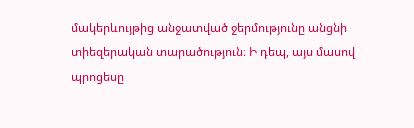մակերևույթից անջատված ջերմությունը անցնի տիեզերական տարածություն։ Ի դեպ, այս մասով պրոցեսը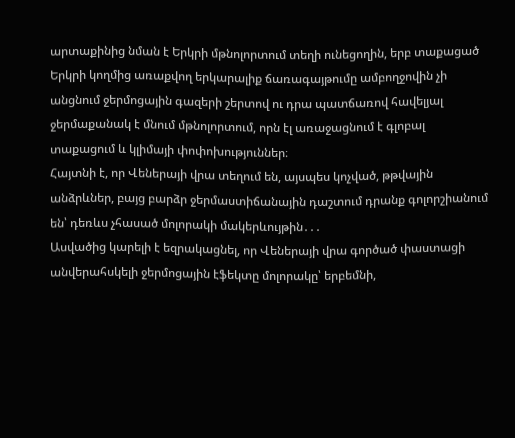արտաքինից նման է Երկրի մթնոլորտում տեղի ունեցողին, երբ տաքացած Երկրի կողմից առաքվող երկարալիք ճառագայթումը ամբողջովին չի անցնում ջերմոցային գազերի շերտով ու դրա պատճառով հավելյալ ջերմաքանակ է մնում մթնոլորտում, որն էլ առաջացնում է գլոբալ տաքացում և կլիմայի փոփոխություններ։
Հայտնի է, որ Վեներայի վրա տեղում են, այսպես կոչված, թթվային անձրևներ, բայց բարձր ջերմաստիճանային դաշտում դրանք գոլորշիանում են՝ դեռևս չհասած մոլորակի մակերևույթին․․․
Ասվածից կարելի է եզրակացնել, որ Վեներայի վրա գործած փաստացի անվերահսկելի ջերմոցային էֆեկտը մոլորակը՝ երբեմնի,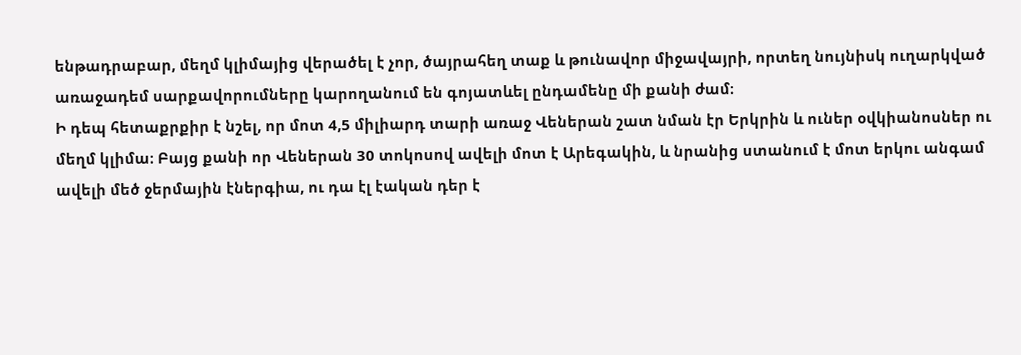ենթադրաբար, մեղմ կլիմայից վերածել է չոր, ծայրահեղ տաք և թունավոր միջավայրի, որտեղ նույնիսկ ուղարկված առաջադեմ սարքավորումները կարողանում են գոյատևել ընդամենը մի քանի ժամ։
Ի դեպ հետաքրքիր է նշել, որ մոտ 4,5 միլիարդ տարի առաջ Վեներան շատ նման էր Երկրին և ուներ օվկիանոսներ ու մեղմ կլիմա։ Բայց քանի որ Վեներան 30 տոկոսով ավելի մոտ է Արեգակին, և նրանից ստանում է մոտ երկու անգամ ավելի մեծ ջերմային էներգիա, ու դա էլ էական դեր է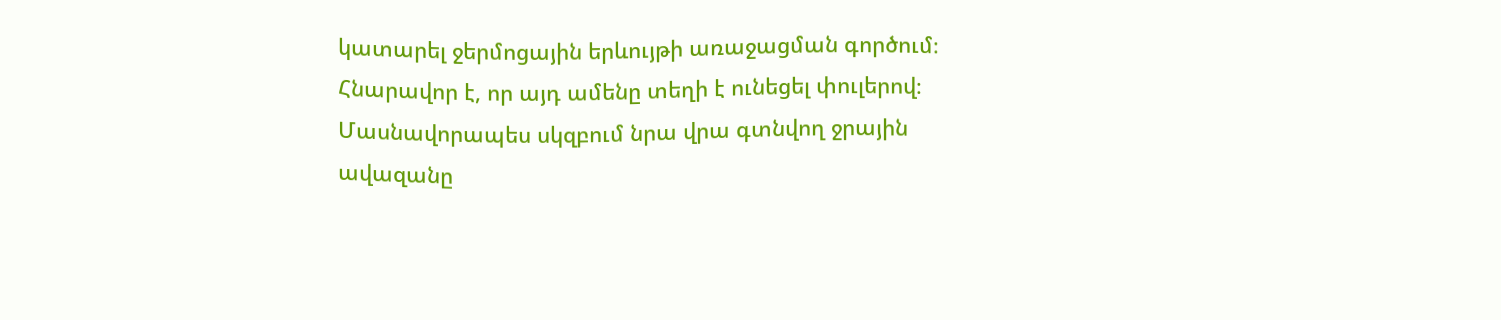կատարել ջերմոցային երևույթի առաջացման գործում։
Հնարավոր է, որ այդ ամենը տեղի է ունեցել փուլերով։ Մասնավորապես սկզբում նրա վրա գտնվող ջրային ավազանը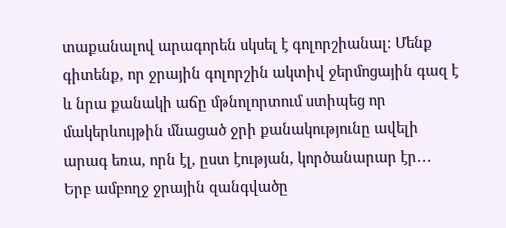տաքանալով արագորեն սկսել է գոլորշիանալ։ Մենք գիտենք, որ ջրային գոլորշին ակտիվ ջերմոցային գազ է և նրա քանակի աճը մթնոլորտում ստիպեց որ մակերևույթին մնացած ջրի քանակությունը ավելի արագ եռա, որն էլ, ըստ էության, կործանարար էր․․․
Երբ ամբողջ ջրային զանգվածը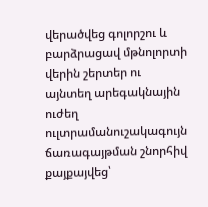վերածվեց գոլորշու և բարձրացավ մթնոլորտի վերին շերտեր ու այնտեղ արեգակնային ուժեղ ուլտրամանուշակագույն ճառագայթման շնորհիվ քայքայվեց՝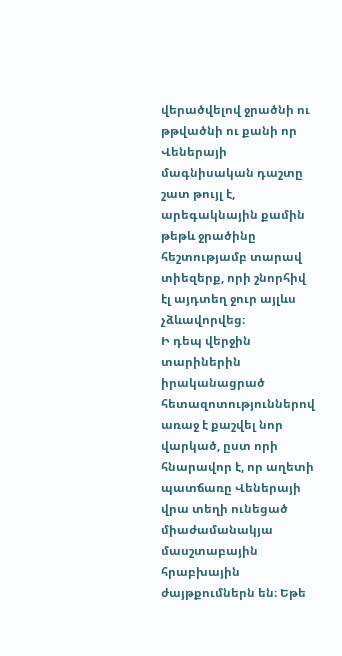վերածվելով ջրածնի ու թթվածնի ու քանի որ Վեներայի մագնիսական դաշտը շատ թույլ է, արեգակնային քամին թեթև ջրածինը հեշտությամբ տարավ տիեզերք, որի շնորհիվ էլ այդտեղ ջուր այլևս չձևավորվեց։
Ի դեպ վերջին տարիներին իրականացրած հետազոտություններով առաջ է քաշվել նոր վարկած, ըստ որի հնարավոր է, որ աղետի պատճառը Վեներայի վրա տեղի ունեցած միաժամանակյա մասշտաբային հրաբխային ժայթքումներն են։ Եթե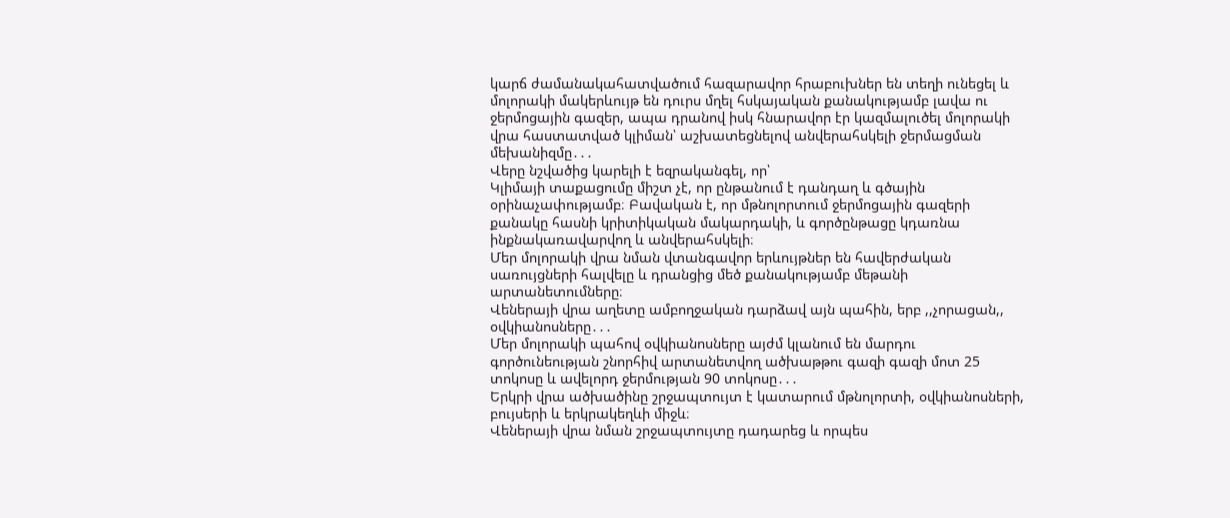կարճ ժամանակահատվածում հազարավոր հրաբուխներ են տեղի ունեցել և մոլորակի մակերևույթ են դուրս մղել հսկայական քանակությամբ լավա ու ջերմոցային գազեր, ապա դրանով իսկ հնարավոր էր կազմալուծել մոլորակի վրա հաստատված կլիման՝ աշխատեցնելով անվերահսկելի ջերմացման մեխանիզմը․․․
Վերը նշվածից կարելի է եզրականգել, որ՝
Կլիմայի տաքացումը միշտ չէ, որ ընթանում է դանդաղ և գծային օրինաչափությամբ։ Բավական է, որ մթնոլորտում ջերմոցային գազերի քանակը հասնի կրիտիկական մակարդակի, և գործընթացը կդառնա ինքնակառավարվող և անվերահսկելի։
Մեր մոլորակի վրա նման վտանգավոր երևույթներ են հավերժական սառույցների հալվելը և դրանցից մեծ քանակությամբ մեթանի արտանետումները։
Վեներայի վրա աղետը ամբողջական դարձավ այն պահին, երբ ,,չորացան,, օվկիանոսները․․․
Մեր մոլորակի պահով օվկիանոսները այժմ կլանում են մարդու գործունեության շնորհիվ արտանետվող ածխաթթու գազի գազի մոտ 25 տոկոսը և ավելորդ ջերմության 90 տոկոսը․․․
Երկրի վրա ածխածինը շրջապտույտ է կատարում մթնոլորտի, օվկիանոսների, բույսերի և երկրակեղևի միջև։
Վեներայի վրա նման շրջապտույտը դադարեց և որպես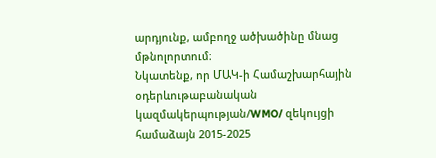արդյունք, ամբողջ ածխածինը մնաց մթնոլորտում։
Նկատենք, որ ՄԱԿ-ի Համաշխարհային օդերևութաբանական կազմակերպության/WMO/ զեկույցի համաձայն 2015-2025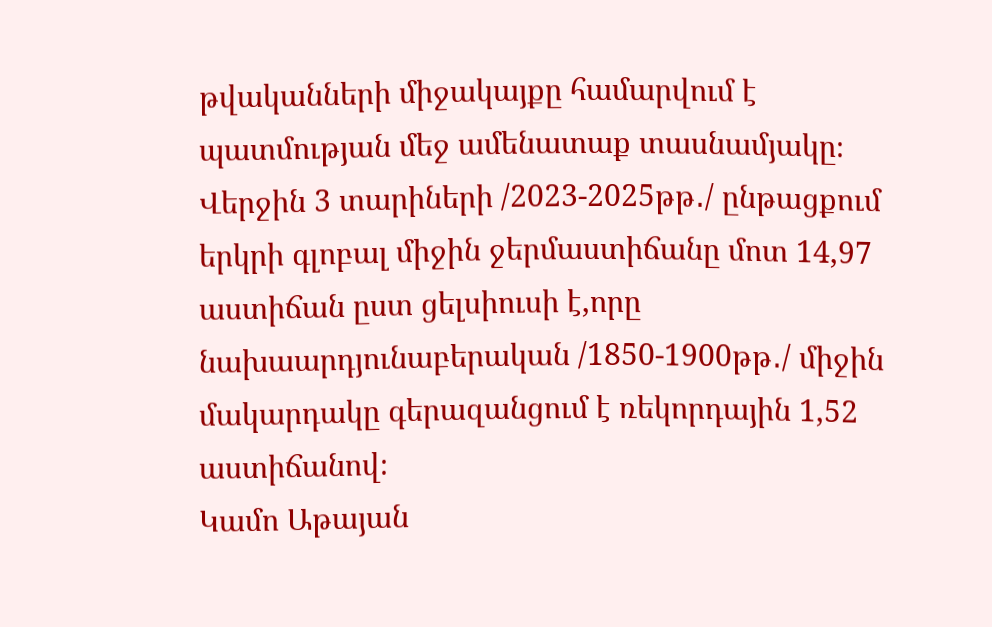թվականների միջակայքը համարվում է պատմության մեջ ամենատաք տասնամյակը։
Վերջին 3 տարիների /2023-2025թթ․/ ընթացքում երկրի գլոբալ միջին ջերմաստիճանը մոտ 14,97 աստիճան ըստ ցելսիուսի է,որը նախաարդյունաբերական /1850-1900թթ․/ միջին մակարդակը գերազանցում է ռեկորդային 1,52 աստիճանով։
Կամո Աթայան